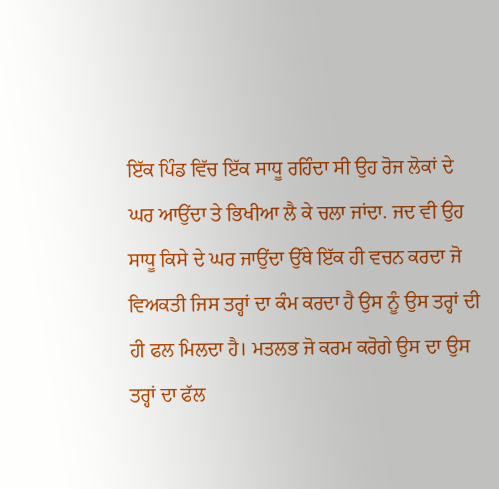ਇੱਕ ਪਿੰਡ ਵਿੱਚ ਇੱਕ ਸਾਧੂ ਰਹਿੰਦਾ ਸੀ ਉਹ ਰੋਜ ਲੋਕਾਂ ਦੇ ਘਰ ਆਉਂਦਾ ਤੇ ਭਿਖੀਆ ਲੈ ਕੇ ਚਲਾ ਜਾਂਦਾ. ਜਦ ਵੀ ਉਹ ਸਾਧੂ ਕਿਸੇ ਦੇ ਘਰ ਜਾਉਂਦਾ ਉੱਥੇ ਇੱਕ ਹੀ ਵਚਨ ਕਰਦਾ ਜੋ ਵਿਅਕਤੀ ਜਿਸ ਤਰ੍ਹਾਂ ਦਾ ਕੰਮ ਕਰਦਾ ਹੈ ਉਸ ਨੂੰ ਉਸ ਤਰ੍ਹਾਂ ਦੀ ਹੀ ਫਲ ਮਿਲਦਾ ਹੈ। ਮਤਲਭ ਜੋ ਕਰਮ ਕਰੋਗੇ ਉਸ ਦਾ ਉਸ ਤਰ੍ਹਾਂ ਦਾ ਫੱਲ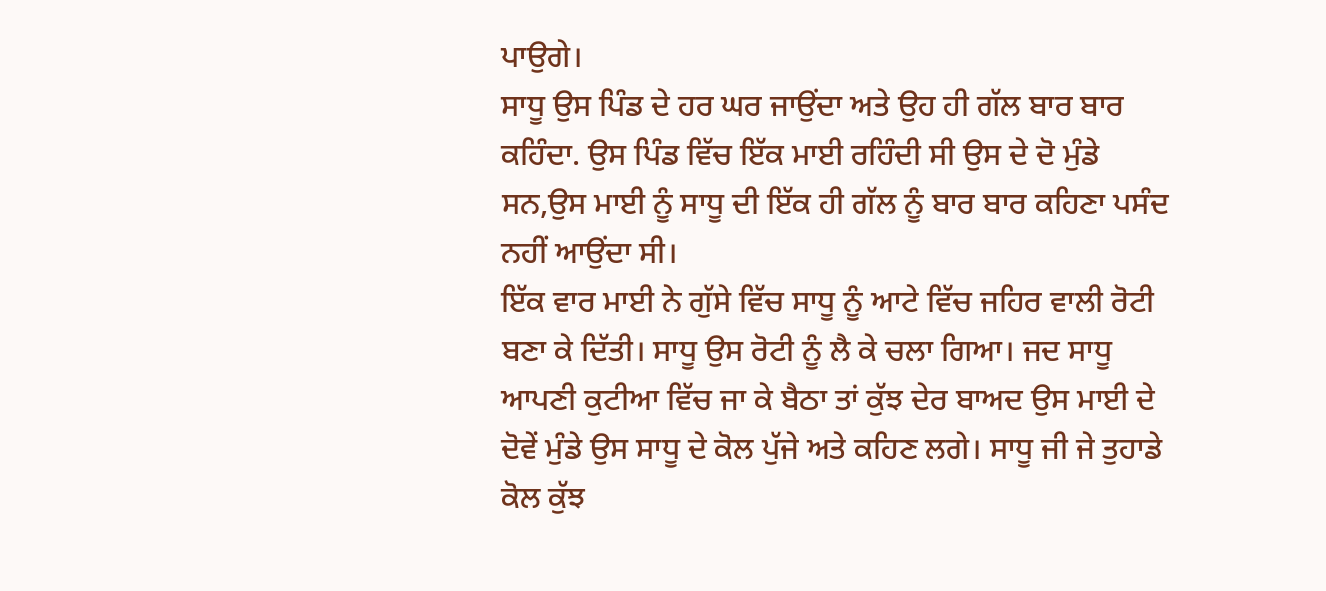ਪਾਉਗੇ।
ਸਾਧੂ ਉਸ ਪਿੰਡ ਦੇ ਹਰ ਘਰ ਜਾਉਂਦਾ ਅਤੇ ਉਹ ਹੀ ਗੱਲ ਬਾਰ ਬਾਰ ਕਹਿੰਦਾ. ਉਸ ਪਿੰਡ ਵਿੱਚ ਇੱਕ ਮਾਈ ਰਹਿੰਦੀ ਸੀ ਉਸ ਦੇ ਦੋ ਮੁੰਡੇ ਸਨ,ਉਸ ਮਾਈ ਨੂੰ ਸਾਧੂ ਦੀ ਇੱਕ ਹੀ ਗੱਲ ਨੂੰ ਬਾਰ ਬਾਰ ਕਹਿਣਾ ਪਸੰਦ ਨਹੀਂ ਆਉਂਦਾ ਸੀ।
ਇੱਕ ਵਾਰ ਮਾਈ ਨੇ ਗੁੱਸੇ ਵਿੱਚ ਸਾਧੂ ਨੂੰ ਆਟੇ ਵਿੱਚ ਜਹਿਰ ਵਾਲੀ ਰੋਟੀ ਬਣਾ ਕੇ ਦਿੱਤੀ। ਸਾਧੂ ਉਸ ਰੋਟੀ ਨੂੰ ਲੈ ਕੇ ਚਲਾ ਗਿਆ। ਜਦ ਸਾਧੂ ਆਪਣੀ ਕੁਟੀਆ ਵਿੱਚ ਜਾ ਕੇ ਬੈਠਾ ਤਾਂ ਕੁੱਝ ਦੇਰ ਬਾਅਦ ਉਸ ਮਾਈ ਦੇ ਦੋਵੇਂ ਮੁੰਡੇ ਉਸ ਸਾਧੂ ਦੇ ਕੋਲ ਪੁੱਜੇ ਅਤੇ ਕਹਿਣ ਲਗੇ। ਸਾਧੂ ਜੀ ਜੇ ਤੁਹਾਡੇ ਕੋਲ ਕੁੱਝ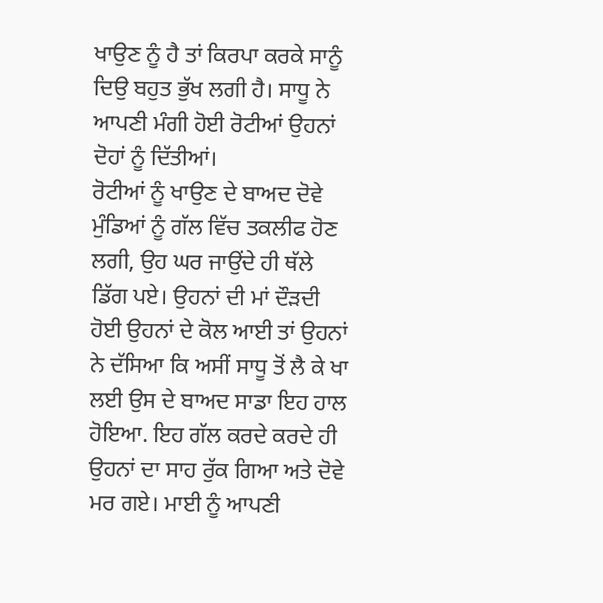ਖਾਉਣ ਨੂੰ ਹੈ ਤਾਂ ਕਿਰਪਾ ਕਰਕੇ ਸਾਨੂੰ ਦਿਉ ਬਹੁਤ ਭੁੱਖ ਲਗੀ ਹੈ। ਸਾਧੂ ਨੇ ਆਪਣੀ ਮੰਗੀ ਹੋਈ ਰੋਟੀਆਂ ਉਹਨਾਂ ਦੋਹਾਂ ਨੂੰ ਦਿੱਤੀਆਂ।
ਰੋਟੀਆਂ ਨੂੰ ਖਾਉਣ ਦੇ ਬਾਅਦ ਦੋਵੇ ਮੁੰਡਿਆਂ ਨੂੰ ਗੱਲ ਵਿੱਚ ਤਕਲੀਫ ਹੋਣ ਲਗੀ, ਉਹ ਘਰ ਜਾਉਂਦੇ ਹੀ ਥੱਲੇ ਡਿੱਗ ਪਏ। ਉਹਨਾਂ ਦੀ ਮਾਂ ਦੌੜਦੀ ਹੋਈ ਉਹਨਾਂ ਦੇ ਕੋਲ ਆਈ ਤਾਂ ਉਹਨਾਂ ਨੇ ਦੱਸਿਆ ਕਿ ਅਸੀਂ ਸਾਧੂ ਤੋਂ ਲੈ ਕੇ ਖਾ ਲਈ ਉਸ ਦੇ ਬਾਅਦ ਸਾਡਾ ਇਹ ਹਾਲ ਹੋਇਆ. ਇਹ ਗੱਲ ਕਰਦੇ ਕਰਦੇ ਹੀ ਉਹਨਾਂ ਦਾ ਸਾਹ ਰੁੱਕ ਗਿਆ ਅਤੇ ਦੋਵੇ ਮਰ ਗਏ। ਮਾਈ ਨੂੰ ਆਪਣੀ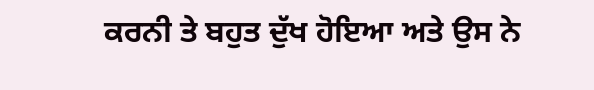ਕਰਨੀ ਤੇ ਬਹੁਤ ਦੁੱਖ ਹੋਇਆ ਅਤੇ ਉਸ ਨੇ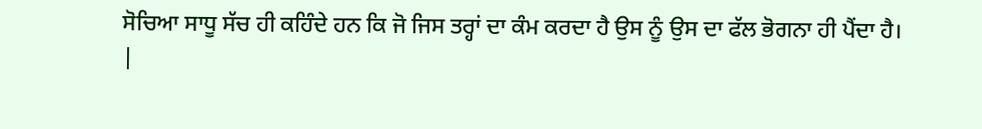ਸੋਚਿਆ ਸਾਧੂ ਸੱਚ ਹੀ ਕਹਿੰਦੇ ਹਨ ਕਿ ਜੋ ਜਿਸ ਤਰ੍ਹਾਂ ਦਾ ਕੰਮ ਕਰਦਾ ਹੈ ਉਸ ਨੂੰ ਉਸ ਦਾ ਫੱਲ ਭੋਗਨਾ ਹੀ ਪੈਂਦਾ ਹੈ।
|